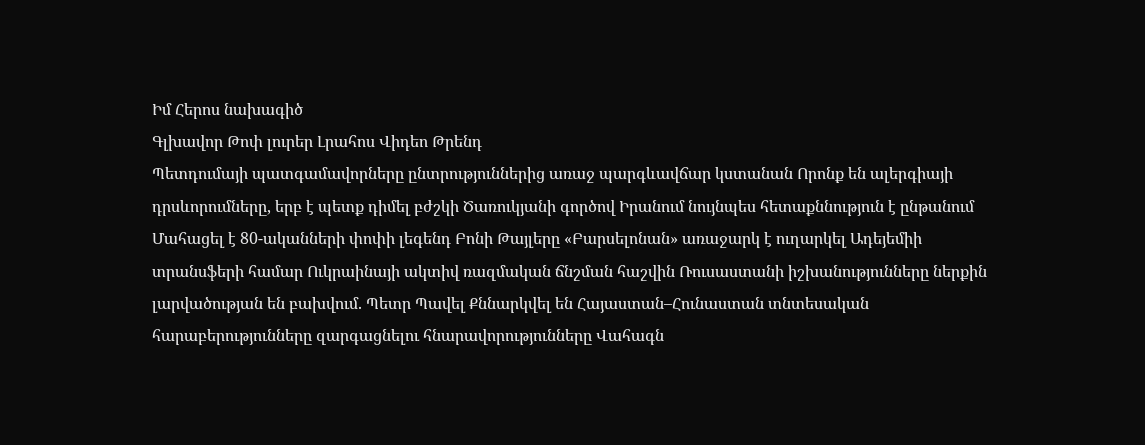Իմ Հերոս նախագիծ
Գլխավոր Թոփ լուրեր Լրահոս Վիդեո Թրենդ
Պետդումայի պատգամավորները ընտրություններից առաջ պարգևավճար կստանան Որոնք են ալերգիայի դրսևորումները, երբ է պետք դիմել բժշկի Ծառուկյանի գործով Իրանում նույնպես հետաքննություն է ընթանում Մահացել է 80-ականների փոփի լեգենդ Բոնի Թայլերը «Բարսելոնան» առաջարկ է ուղարկել Ադեյեմիի տրանսֆերի համար Ուկրաինայի ակտիվ ռազմական ճնշման հաշվին Ռուսաստանի իշխանությունները ներքին լարվածության են բախվում. Պետր Պավել Քննարկվել են Հայաստան–Հունաստան տնտեսական հարաբերությունները զարգացնելու հնարավորությունները Վահագն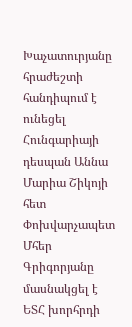Խաչատուրյանը հրաժեշտի հանդիպում է ունեցել Հունգարիայի դեսպան Աննա Մարիա Շիկոյի հետ Փոխվարչապետ Մհեր Գրիգորյանը մասնակցել է ԵՏՀ խորհրդի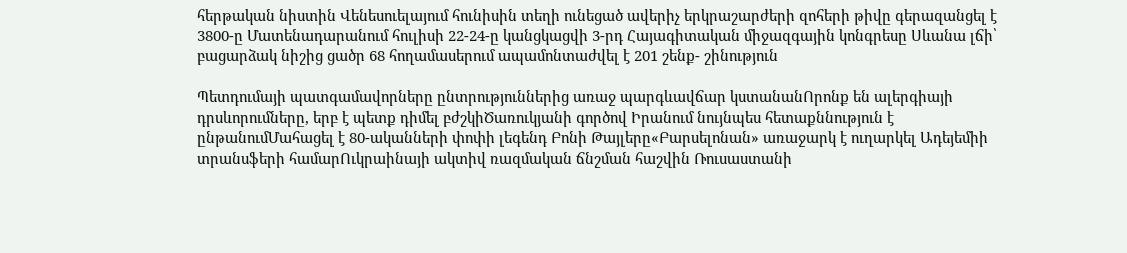հերթական նիստին Վենեսուելայում հունիսին տեղի ունեցած ավերիչ երկրաշարժերի զոհերի թիվը գերազանցել է 3800-ը Մատենադարանում հուլիսի 22-24-ը կանցկացվի 3-րդ Հայագիտական միջազգային կոնգրեսը Սևանա լճի՝ բացարձակ նիշից ցածր 68 հողամասերում ապամոնտաժվել է 201 շենք- շինություն

Պետդումայի պատգամավորները ընտրություններից առաջ պարգևավճար կստանանՈրոնք են ալերգիայի դրսևորումները, երբ է պետք դիմել բժշկիԾառուկյանի գործով Իրանում նույնպես հետաքննություն է ընթանումՄահացել է 80-ականների փոփի լեգենդ Բոնի Թայլերը«Բարսելոնան» առաջարկ է ուղարկել Ադեյեմիի տրանսֆերի համարՈւկրաինայի ակտիվ ռազմական ճնշման հաշվին Ռուսաստանի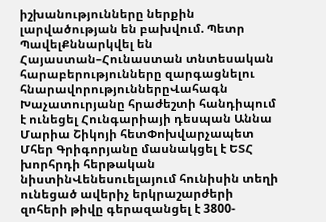իշխանությունները ներքին լարվածության են բախվում. Պետր ՊավելՔննարկվել են Հայաստան–Հունաստան տնտեսական հարաբերությունները զարգացնելու հնարավորություններըՎահագն Խաչատուրյանը հրաժեշտի հանդիպում է ունեցել Հունգարիայի դեսպան Աննա Մարիա Շիկոյի հետՓոխվարչապետ Մհեր Գրիգորյանը մասնակցել է ԵՏՀ խորհրդի հերթական նիստինՎենեսուելայում հունիսին տեղի ունեցած ավերիչ երկրաշարժերի զոհերի թիվը գերազանցել է 3800-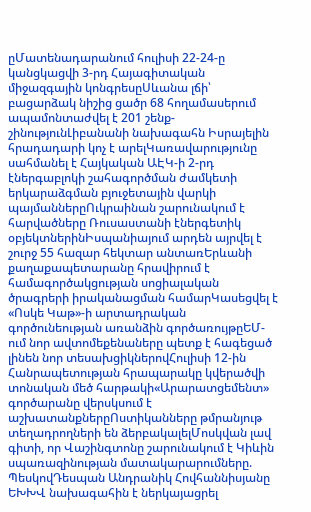ըՄատենադարանում հուլիսի 22-24-ը կանցկացվի 3-րդ Հայագիտական միջազգային կոնգրեսըՍևանա լճի՝ բացարձակ նիշից ցածր 68 հողամասերում ապամոնտաժվել է 201 շենք- շինությունԼիբանանի նախագահն Իսրայելին հրադադարի կոչ է արելԿառավարությունը սահմանել է Հայկական ԱԷԿ-ի 2-րդ էներգաբլոկի շահագործման ժամկետի երկարաձգման բյուջետային վարկի պայմաններըՈւկրաինան շարունակում է հարվածները Ռուսաստանի էներգետիկ օբյեկտներինԻսպանիայում արդեն այրվել է շուրջ 55 հազար հեկտար անտառԵրևանի քաղաքապետարանը հրավիրում է համագործակցության սոցիալական ծրագրերի իրականացման համարԿասեցվել է «Ոսկե Կաթ»-ի արտադրական գործունեության առանձին գործառույթըԵՄ-ում նոր ավտոմեքենաները պետք է հագեցած լինեն նոր տեսախցիկներովՀուլիսի 12-ին Հանրապետության հրապարակը կվերածվի տոնական մեծ հարթակի«Արարատցեմենտ» գործարանը վերսկսում է աշխատանքներըՈստիկանները թմրանյութ տեղադրողների են ձերբակալելՄոսկվան լավ գիտի, որ Վաշինգտոնը շարունակում է Կիևին սպառազինության մատակարարումները. ՊեսկովԴեսպան Անդրանիկ Հովհաննիսյանը ԵԽԽՎ նախագահին է ներկայացրել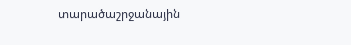տարածաշրջանային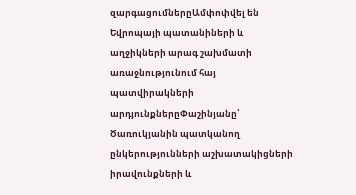զարգացումներըԱմփոփվել են Եվրոպայի պատանիների և աղջիկների արագ շախմատի առաջնությունում հայ պատվիրակների արդյունքներըՓաշինյանը՝ Ծառուկյանին պատկանող ընկերությունների աշխատակիցների իրավունքների և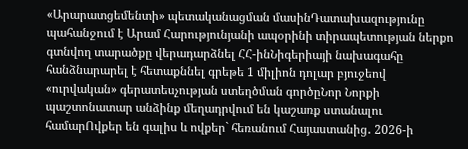«Արարատցեմենտի» պետականացման մասինԴատախազությունը պահանջում է Արամ Հարությունյանի ապօրինի տիրապետության ներքո գտնվող տարածքը վերադարձնել ՀՀ-ինՆիգերիայի նախագահը հանձնարարել է հետաքննել գրեթե 1 միլիոն դոլար բյուջեով «ուրվական» գերատեսչության ստեղծման գործըՆոր Նորքի պաշտոնատար անձինք մեղադրվում են կաշառք ստանալու համարՈվքեր են գալիս և ովքեր` հեռանում Հայաստանից․ 2026-ի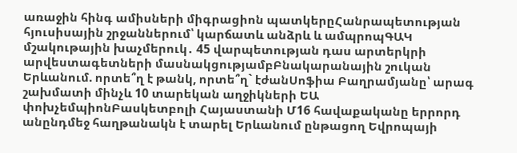առաջին հինգ ամիսների միգրացիոն պատկերըՀանրապետության հյուսիսային շրջաններում՝ կարճատև անձրև և ամպրոպԳԱԿ մշակութային խաչմերուկ․ 45 վարպետության դաս արտերկրի արվեստագետների մասնակցությամբԲնակարանային շուկան Երևանում. որտե՞ղ է թանկ, որտե՞ղ` էժանՍոֆիա Բաղրամյանը՝ արագ շախմատի մինչև 10 տարեկան աղջիկների ԵԱ փոխչեմպիոնԲասկետբոլի Հայաստանի Մ16 հավաքականը երրորդ անընդմեջ հաղթանակն է տարել Երևանում ընթացող Եվրոպայի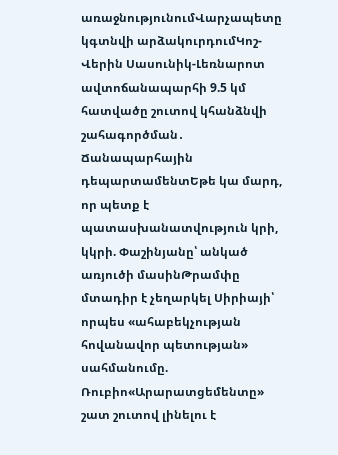առաջնությունումՎարչապետը կգտնվի արձակուրդումԿոշ-Վերին Սասունիկ-Լեռնարոտ ավտոճանապարհի 9.5 կմ հատվածը շուտով կհանձնվի շահագործման․ Ճանապարհային դեպարտամենտԵթե կա մարդ, որ պետք է պատասխանատվություն կրի, կկրի. Փաշինյանը՝ անկած առյուծի մասինԹրամփը մտադիր է չեղարկել Սիրիայի՝ որպես «ահաբեկչության հովանավոր պետության» սահմանումը. Ռուբիո«Արարատցեմենտը» շատ շուտով լինելու է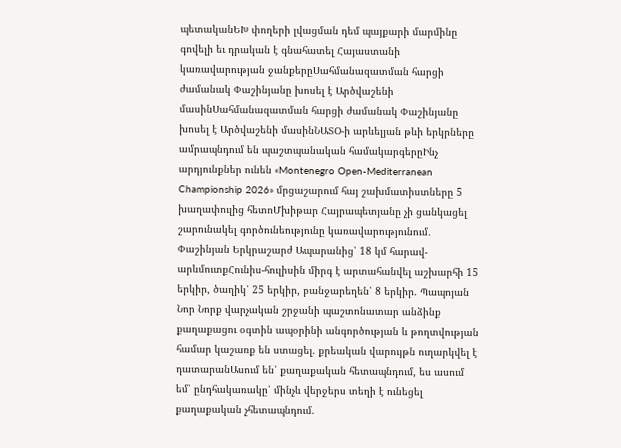պետականԵԽ փողերի լվացման դեմ պայքարի մարմինը գովելի եւ դրական է գնահատել Հայաստանի կառավարության ջանքերըՍահմանազատման հարցի ժամանակ Փաշինյանը խոսել է Արծվաշենի մասինՍահմանազատման հարցի ժամանակ Փաշինյանը խոսել է Արծվաշենի մասինՆԱՏՕ-ի արևելյան թևի երկրները ամրապնդում են պաշտպանական համակարգերըԻնչ արդյունքներ ունեն «Montenegro Open-Mediterranean Championship 2026» մրցաշարում հայ շախմատիստները 5 խաղափուլից հետոՄխիթար Հայրապետյանը չի ցանկացել շարունակել գործունեությունը կառավարությունում․ Փաշինյան Երկրաշարժ Ապարանից՝ 18 կմ հարավ-արևմուտքՀունիս-հուլիսին միրգ է արտահանվել աշխարհի 15 երկիր, ծաղիկ՝ 25 երկիր, բանջարեղեն՝ 8 երկիր. Պապոյան Նոր Նորք վարչական շրջանի պաշտոնատար անձինք քաղաքացու օգտին ապօրինի անգործության և թողտվության համար կաշառք են ստացել. քրեական վարույթն ուղարկվել է դատարանԱսում են՝ քաղաքական հետապնդում, ես ասում եմ՝ ընդհակառակը՝ մինչև վերջերս տեղի է ունեցել քաղաքական չհետապնդում.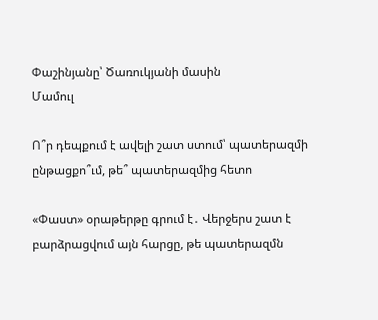Փաշինյանը՝ Ծառուկյանի մասին
Մամուլ

Ո՞ր դեպքում է ավելի շատ ստում՝ պատերազմի ընթացքո՞ւմ, թե՞ պատերազմից հետո

«Փաստ» օրաթերթը գրում է․ Վերջերս շատ է բարձրացվում այն հարցը, թե պատերազմն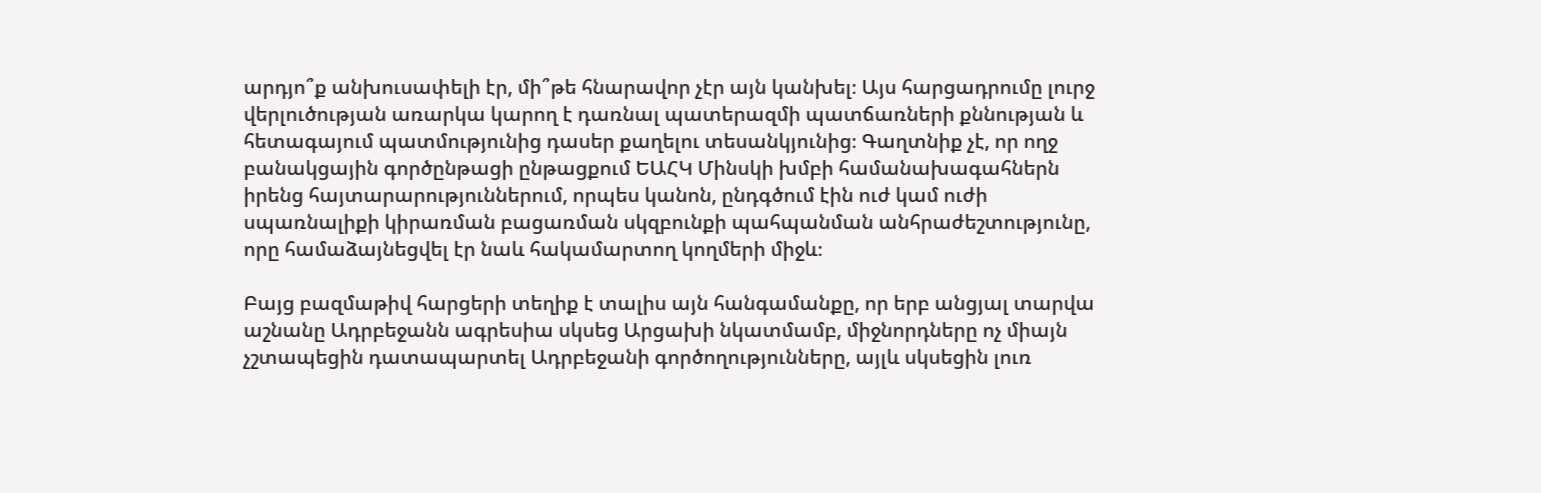արդյո՞ք անխուսափելի էր, մի՞թե հնարավոր չէր այն կանխել։ Այս հարցադրումը լուրջ վերլուծության առարկա կարող է դառնալ պատերազմի պատճառների քննության և հետագայում պատմությունից դասեր քաղելու տեսանկյունից։ Գաղտնիք չէ, որ ողջ բանակցային գործընթացի ընթացքում ԵԱՀԿ Մինսկի խմբի համանախագահներն իրենց հայտարարություններում, որպես կանոն, ընդգծում էին ուժ կամ ուժի սպառնալիքի կիրառման բացառման սկզբունքի պահպանման անհրաժեշտությունը, որը համաձայնեցվել էր նաև հակամարտող կողմերի միջև։

Բայց բազմաթիվ հարցերի տեղիք է տալիս այն հանգամանքը, որ երբ անցյալ տարվա աշնանը Ադրբեջանն ագրեսիա սկսեց Արցախի նկատմամբ, միջնորդները ոչ միայն չշտապեցին դատապարտել Ադրբեջանի գործողությունները, այլև սկսեցին լուռ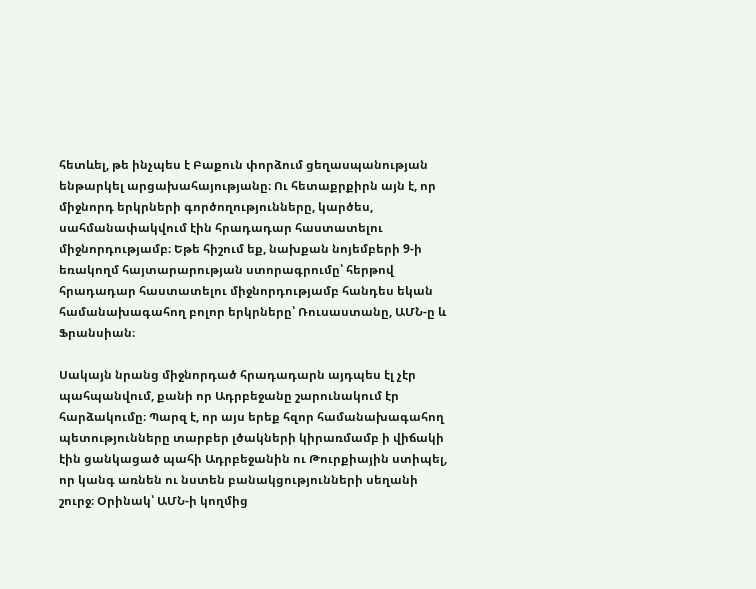հետևել, թե ինչպես է Բաքուն փորձում ցեղասպանության ենթարկել արցախահայությանը։ Ու հետաքրքիրն այն է, որ միջնորդ երկրների գործողությունները, կարծես, սահմանափակվում էին հրադադար հաստատելու միջնորդությամբ։ Եթե հիշում եք, նախքան նոյեմբերի 9-ի եռակողմ հայտարարության ստորագրումը՝ հերթով հրադադար հաստատելու միջնորդությամբ հանդես եկան համանախագահող բոլոր երկրները՝ Ռուսաստանը, ԱՄՆ-ը և Ֆրանսիան։

Սակայն նրանց միջնորդած հրադադարն այդպես էլ չէր պահպանվում, քանի որ Ադրբեջանը շարունակում էր հարձակումը։ Պարզ է, որ այս երեք հզոր համանախագահող պետությունները տարբեր լծակների կիրառմամբ ի վիճակի էին ցանկացած պահի Ադրբեջանին ու Թուրքիային ստիպել, որ կանգ առնեն ու նստեն բանակցությունների սեղանի շուրջ։ Օրինակ՝ ԱՄՆ-ի կողմից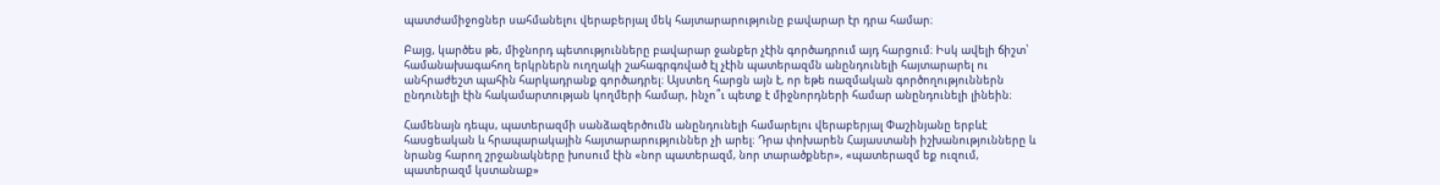պատժամիջոցներ սահմանելու վերաբերյալ մեկ հայտարարությունը բավարար էր դրա համար։

Բայց, կարծես թե, միջնորդ պետությունները բավարար ջանքեր չէին գործադրում այդ հարցում։ Իսկ ավելի ճիշտ՝ համանախագահող երկրներն ուղղակի շահագրգռված էլ չէին պատերազմն անընդունելի հայտարարել ու անհրաժեշտ պահին հարկադրանք գործադրել։ Այստեղ հարցն այն է, որ եթե ռազմական գործողություններն ընդունելի էին հակամարտության կողմերի համար, ինչո՞ւ պետք է միջնորդների համար անընդունելի լինեին։

Համենայն դեպս, պատերազմի սանձազերծումն անընդունելի համարելու վերաբերյալ Փաշինյանը երբևէ հասցեական և հրապարակային հայտարարություններ չի արել։ Դրա փոխարեն Հայաստանի իշխանությունները և նրանց հարող շրջանակները խոսում էին «նոր պատերազմ, նոր տարածքներ», «պատերազմ եք ուզում, պատերազմ կստանաք»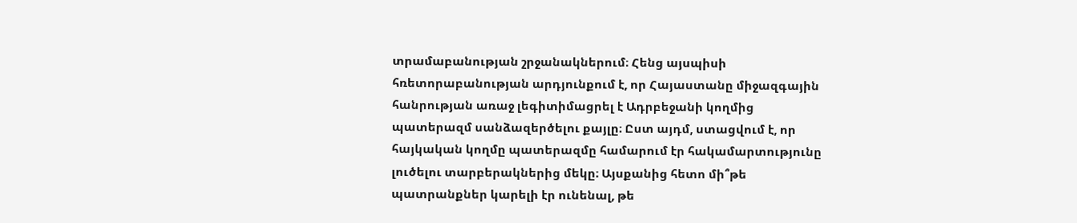տրամաբանության շրջանակներում։ Հենց այսպիսի հռետորաբանության արդյունքում է, որ Հայաստանը միջազգային հանրության առաջ լեգիտիմացրել է Ադրբեջանի կողմից պատերազմ սանձազերծելու քայլը։ Ըստ այդմ, ստացվում է, որ հայկական կողմը պատերազմը համարում էր հակամարտությունը լուծելու տարբերակներից մեկը։ Այսքանից հետո մի՞թե պատրանքներ կարելի էր ունենալ, թե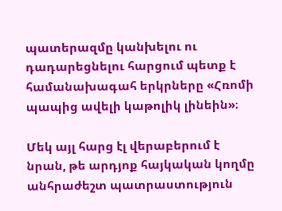պատերազմը կանխելու ու դադարեցնելու հարցում պետք է համանախագահ երկրները «Հռոմի պապից ավելի կաթոլիկ լինեին»։

Մեկ այլ հարց էլ վերաբերում է նրան, թե արդյոք հայկական կողմը անհրաժեշտ պատրաստություն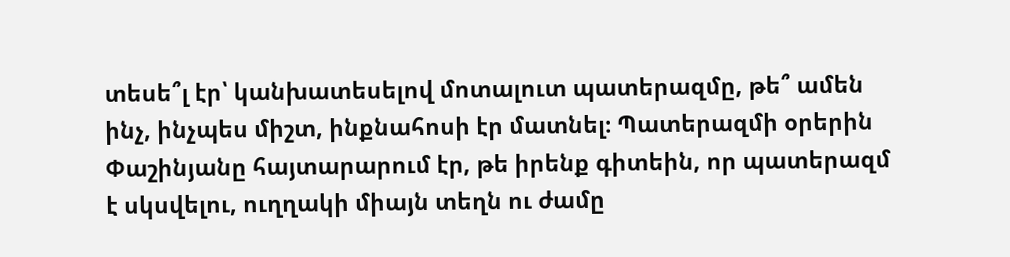տեսե՞լ էր՝ կանխատեսելով մոտալուտ պատերազմը, թե՞ ամեն ինչ, ինչպես միշտ, ինքնահոսի էր մատնել։ Պատերազմի օրերին Փաշինյանը հայտարարում էր, թե իրենք գիտեին, որ պատերազմ է սկսվելու, ուղղակի միայն տեղն ու ժամը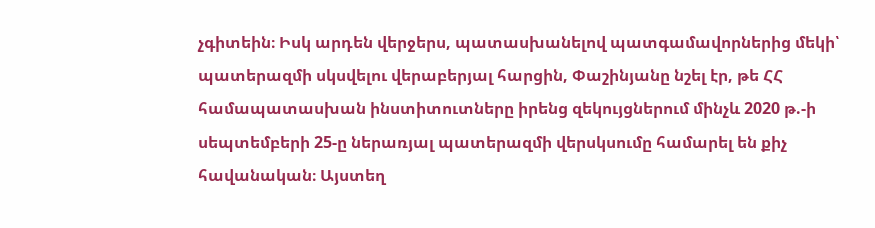չգիտեին։ Իսկ արդեն վերջերս, պատասխանելով պատգամավորներից մեկի՝ պատերազմի սկսվելու վերաբերյալ հարցին, Փաշինյանը նշել էր, թե ՀՀ համապատասխան ինստիտուտները իրենց զեկույցներում մինչև 2020 թ.-ի սեպտեմբերի 25-ը ներառյալ պատերազմի վերսկսումը համարել են քիչ հավանական։ Այստեղ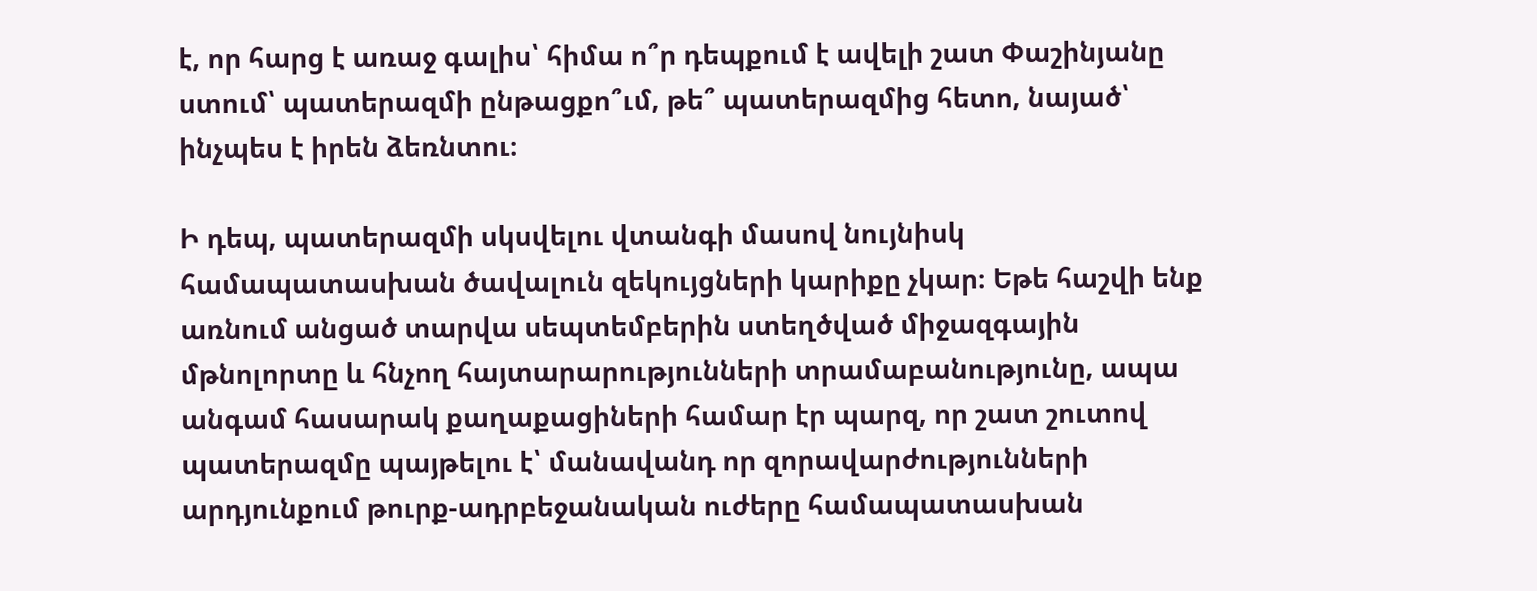է, որ հարց է առաջ գալիս՝ հիմա ո՞ր դեպքում է ավելի շատ Փաշինյանը ստում՝ պատերազմի ընթացքո՞ւմ, թե՞ պատերազմից հետո, նայած՝ ինչպես է իրեն ձեռնտու։

Ի դեպ, պատերազմի սկսվելու վտանգի մասով նույնիսկ համապատասխան ծավալուն զեկույցների կարիքը չկար։ Եթե հաշվի ենք առնում անցած տարվա սեպտեմբերին ստեղծված միջազգային մթնոլորտը և հնչող հայտարարությունների տրամաբանությունը, ապա անգամ հասարակ քաղաքացիների համար էր պարզ, որ շատ շուտով պատերազմը պայթելու է՝ մանավանդ որ զորավարժությունների արդյունքում թուրք-ադրբեջանական ուժերը համապատասխան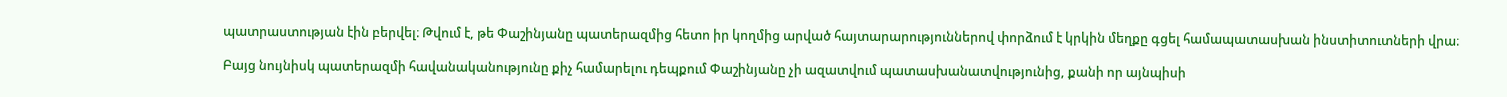պատրաստության էին բերվել։ Թվում է, թե Փաշինյանը պատերազմից հետո իր կողմից արված հայտարարություններով փորձում է կրկին մեղքը գցել համապատասխան ինստիտուտների վրա։

Բայց նույնիսկ պատերազմի հավանականությունը քիչ համարելու դեպքում Փաշինյանը չի ազատվում պատասխանատվությունից, քանի որ այնպիսի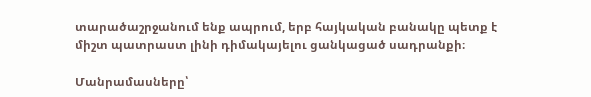տարածաշրջանում ենք ապրում, երբ հայկական բանակը պետք է միշտ պատրաստ լինի դիմակայելու ցանկացած սադրանքի։

Մանրամասները՝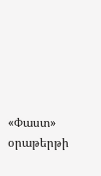«Փաստ» օրաթերթի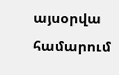այսօրվա համարում